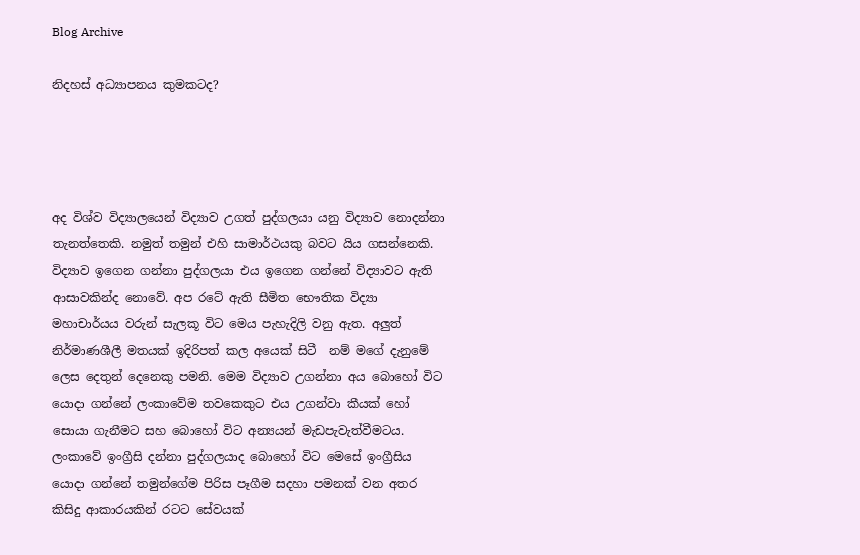Blog Archive

නිදහස් අධ්‍යාපනය කුමකටද?




අද විශ්ව විද්‍යාලයෙන් විද්‍යාව උගත් පුද්ගලයා යනු විද්‍යාව නොදන්නා තැනත්තෙකි. නමුත් තමුන් එහි සාමාර්ථයකු බවට යිය ගසන්නෙකි. විද්‍යාව ඉගෙන ගන්නා පුද්ගලයා එය ඉගෙන ගන්නේ විද්‍යාවට ඇති ආසාවකින්ද නොවේ. අප රටේ ඇති සීමිත භෞතික විද්‍යා මහාචාර්යය වරුන් සැලකූ විට මෙය පැහැදිලි වනු ඇත. අලුත් නිර්මාණශීලී මතයක් ඉදිරිපත් කල අයෙක් සිටී  නම් මගේ දැනුමේ ලෙස දෙතුන් දෙනෙකු පමනි. මෙම විද්‍යාව උගන්නා අය බොහෝ විට යොදා ගන්නේ ලංකාවේම තවකෙකුට එය උගන්වා කීයක් හෝ සොයා ගැනීමට සහ බොහෝ විට අන්‍යයන් මැඩපැවැත්වීමටය. ලංකාවේ ඉංග්‍රීසි දන්නා පුද්ගලයාද බොහෝ විට මෙසේ ඉංග්‍රීසිය යොදා ගන්නේ තමුන්ගේම පිරිස පෑගීම සදහා පමනක් වන අතර කිසිදු ආකාරයකින් රටට සේවයක්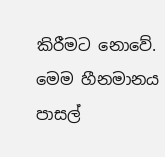කිරීමට නොවේ. මෙම හීනමානය පාසල්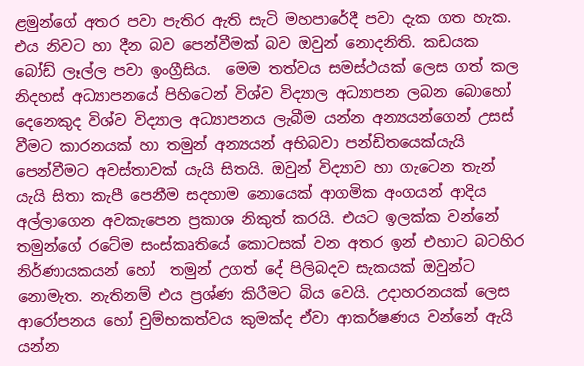ළමුන්ගේ අතර පවා පැතිර ඇති සැටි මහපාරේදී පවා දැක ගත හැක. එය නිවට හා දීන බව පෙන්වීමක් බව ඔවුන් නොදනිති. කඩයක බෝඩ් ලෑල්ල පවා ඉංග්‍රීසිය.  මෙම තත්වය සමස්ථයක් ලෙස ගත් කල නිදහස් අධ්‍යාපනයේ පිහිටෙන් විශ්ව විද්‍යාල අධ්‍යාපන ලබන බොහෝ දෙනෙකුද විශ්ව විද්‍යාල අධ්‍යාපනය ලැබීම යන්න අන්‍යයන්ගෙන් උසස් වීමට කාරනයක් හා තමුන් අන්‍යයන් අභිබවා පන්ඩිතයෙක්යැයි පෙන්වීමට අවස්තාවක් යැයි සිතයි. ඔවුන් විද්‍යාව හා ගැටෙන තැන් යැයි සිතා කැපී පෙනීම සදහාම නොයෙක් ආගමික අංගයන් ආදිය අල්ලාගෙන අවකැපෙන ප්‍රකාශ නිකුත් කරයි. එයට ඉලක්ක වන්නේ තමුන්ගේ රටේම සංස්කෘතියේ කොටසක් වන අතර ඉන් එහාට බටහිර නිර්ණායකයන් හෝ  තමුන් උගත් දේ පිලිබදව සැකයක් ඔවුන්ට නොමැත. නැතිනම් එය ප්‍රශ්ණ කිරීමට බිය වෙයි. උදාහරනයක් ලෙස ආරෝපනය හෝ චුම්භකත්වය කුමක්ද ඒවා ආකර්ෂණය වන්නේ ඇයි යන්න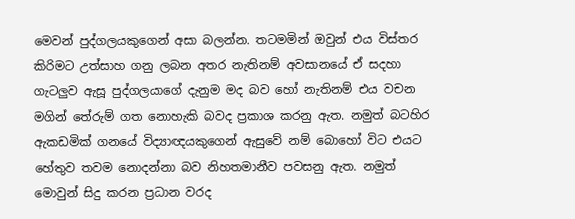මෙවන් පුද්ගලයකුගෙන් අසා බලන්න. තටමමින් ඔවුන් එය විස්තර කිරිමට උත්සාහ ගනු ලබන අතර නැතිනම් අවසානයේ ඒ සදහා ගැටලුව ඇසූ පුද්ගලයාගේ දැනුම මද බව හෝ නැතිනම් එය වචන මගින් තේරුම් ගත නොහැකි බවද ප්‍රකාශ කරනු ඇත. නමුත් බටහිර  ඇකඩමික් ගනයේ විද්‍යාඥයකුගෙන් ඇසුවේ නම් බොහෝ විට එයට හේතුව තවම නොදන්නා බව නිහතමානීව පවසනු ඇත. නමුත් මොවුන් සිදු කරන ප්‍රධාන වරද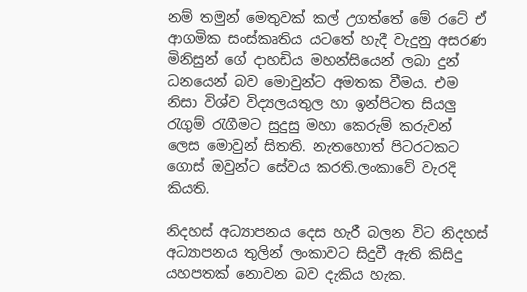නම් තමුන් මෙතුවක් කල් උගත්තේ මේ රටේ ඒ ආගමික සංස්කෘතිය යටතේ හැදී වැදුනු අසරණ මිනිසුන් ගේ දාහඩිය මහන්සියෙන් ලබා දුන් ධනයෙන් බව මොවුන්ට අමතක වීමය. එම නිසා විශ්ව විද්‍යලයතුල හා ඉන්පිටත සියලු රැගුම් රැගීමට සුදුසු මහා කෙරුම් කරුවන් ලෙස මොවුන් සිතති. නැතහොත් පිටරටකට ගොස් ඔවුන්ට සේවය කරති.ලංකාවේ වැරදි කියති.

නිදහස් අධ්‍යාපනය දෙස හැරී බලන විට නිදහස් අධ්‍යාපනය තුලින් ලංකාවට සිදුවී ඇති කිසිදු යහපතක් නොවන බව දැකිය හැක.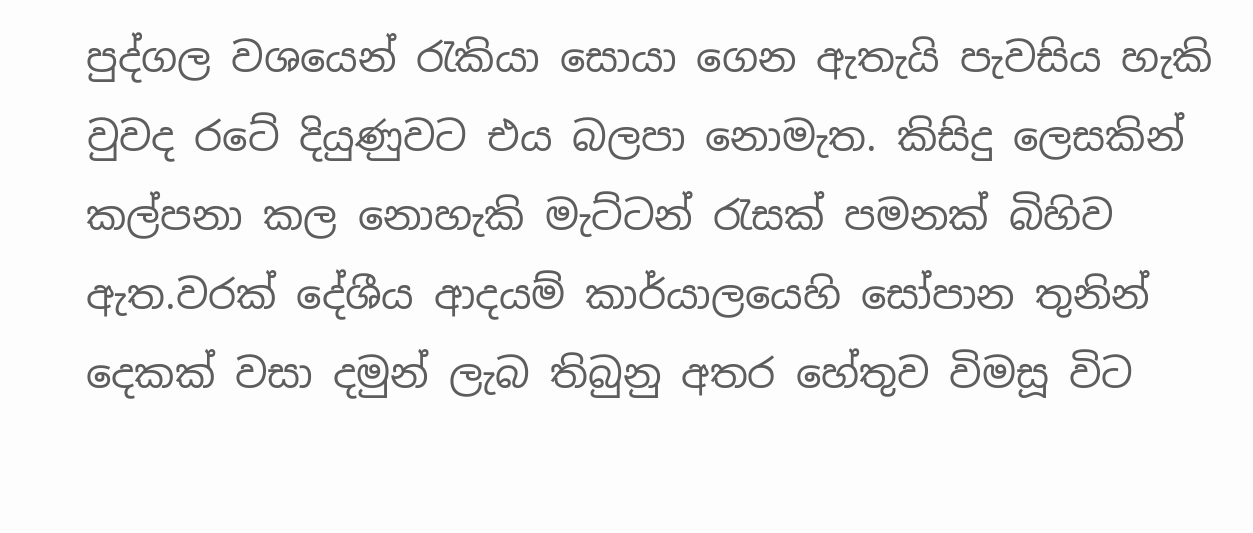පුද්ගල වශයෙන් රැකියා සොයා ගෙන ඇතැයි පැවසිය හැකි වුවද රටේ දියුණුවට එය බලපා නොමැත. කිසිදු ලෙසකින් කල්පනා කල නොහැකි මැට්ටන් රැසක් පමනක් බිහිව ඇත.වරක් දේශීය ආදයම් කාර්යාලයෙහි සෝපාන තුනින් දෙකක් වසා දමුන් ලැබ තිබුනු අතර හේතුව විමසූ විට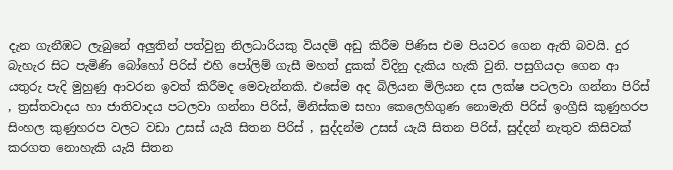දැන ගැනීඹට ලැබුනේ අලුතින් පත්වුනු නිලධාරියකු වියදම් අඩු කිරීම පිණිස එම පියවර ගෙන ඇති බවයි. දුර බැහැර සිට පැමිණි බෝහෝ පිරිස් එහි පෝලිම් ගැසී මහත් දුකක් විදිනු දැකිය හැකි වුනි. පසුගියදා ගෙන ආ යතුරු පැදි මුහුණු ආවරන ඉවත් කිරීමද මෙවැන්නකි. එසේම අද බිලියන මිලියන දස ලක්ෂ පටලවා ගන්නා පිරිස් , ත්‍රස්තවාදය හා ජාතිවාදය පටලවා ගන්නා පිරිස්, මිනිස්කම සහා කෙලෙහිගුණ නොමැති පිරිස් ඉංග්‍රීසි කුණුහරප සිංහල කුණුහරප වලට වඩා උසස් යැයි සිතන පිරිස් , සුද්දන්ම උසස් යැයි සිතන පිරිස්, සුද්දන් නැතුව කිසිවක් කරගත නොහැකි යැයි සිතන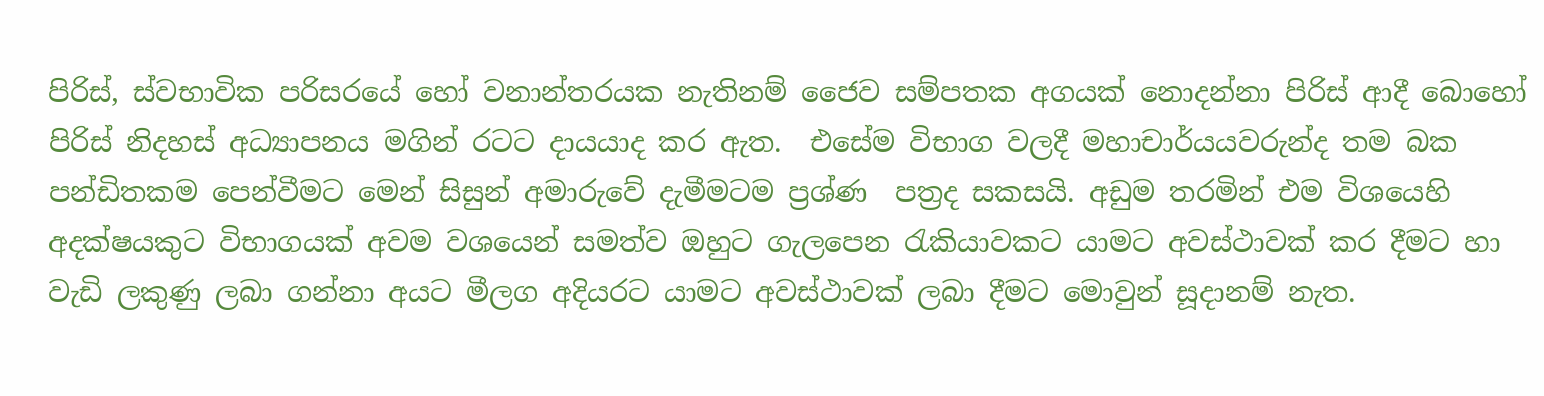පිරිස්, ස්වභාවික පරිසරයේ හෝ වනාන්තරයක නැතිනම් ජෛව සම්පතක අගයක් නොදන්නා පිරිස් ආදී බොහෝ පිරිස් නිදහස් අධ්‍යාපනය මගින් රටට දායයාද කර ඇත.  එසේම විභාග වලදී මහාචාර්යයවරුන්ද තම බක පන්ඩිතකම පෙන්වීමට මෙන් සිසුන් අමාරුවේ දැමීමටම ප්‍රශ්ණ  පත්‍රද සකසයි. අඩුම තරමින් එම විශයෙහි අදක්ෂයකුට විභාගයක් අවම වශයෙන් සමත්ව ඔහුට ගැලපෙන රැකියාවකට යාමට අවස්ථාවක් කර දීමට හා වැඩි ලකුණු ලබා ගන්නා අයට මීලග අදියරට යාමට අවස්ථාවක් ලබා දීමට මොවුන් සූදානම් නැත.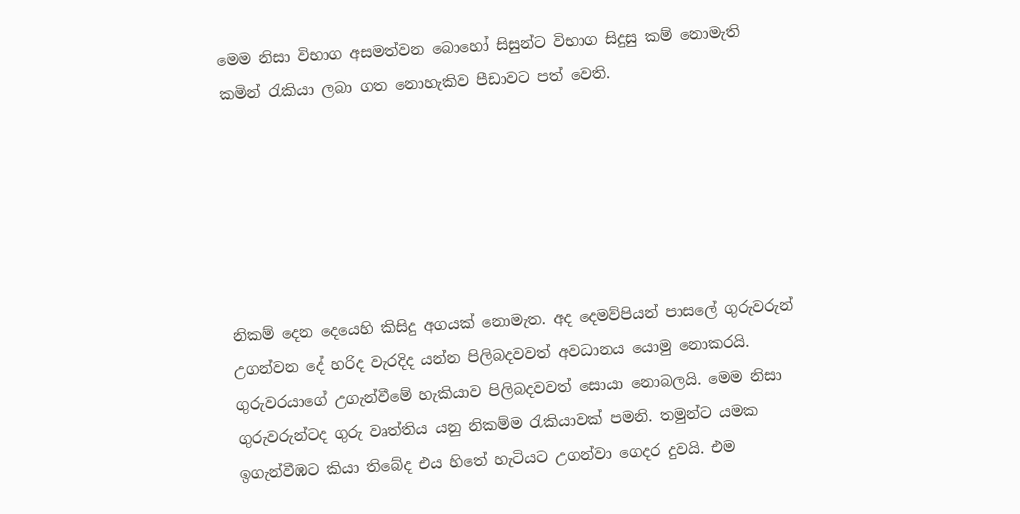මෙම නිසා විභාග අසමත්වන බොහෝ සිසුන්ට විභාග සිදුසු කම් නොමැති කමින් රැකියා ලබා ගත නොහැකිව පීඩාවට පත් වෙති.






නිකම් දෙන දෙයෙහි කිසිදු අගයක් නොමැත. අද දෙමව්පියන් පාසලේ ගුරුවරුන් උගන්වන දේ හරිද වැරදිද යන්න පිලිබදවවත් අවධානය යොමු නොකරයි. ගුරුවරයාගේ උගැන්වීමේ හැකියාව පිලිබදවවත් සොයා නොබලයි. මෙම නිසා ගුරුවරුන්ටද ගුරු වෘත්තිය යනු නිකම්ම රැකියාවක් පමනි. තමුන්ට යමක ඉගැන්වීඹට කියා තිබේද එය හිතේ හැටියට උගන්වා ගෙදර දුවයි. එම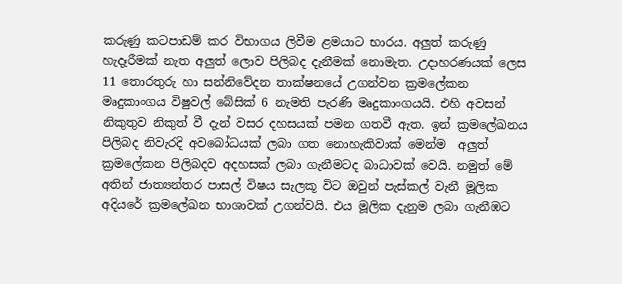කරුණු කටපාඩම් කර විභාගය ලිවීම ළමයාට භාරය. අලුත් කරුණු හැදෑරීමක් නැත අලුත් ලොව පිලිබද දැනීමක් නොමැත. උදාහරණයක් ලෙස 11 තොරතුරු හා සන්නිවේදන තාක්ෂනයේ උගන්වන ක්‍රමලේකන මෘදුකාංගය විෂුවල් බේසික් 6 නැමති පැරණි මෘදුකාංගයයි. එහි අවසන් නිකුතුව නිකුත් වී දැන් වසර දහසයක් පමන ගතවී ඇත. ඉන් ක්‍රමලේඛනය පිලිබද නිවැරදි අවබෝධයක් ලබා ගත නොහැකිවාක් මෙන්ම  අලුත් ක්‍රමලේකන පිලිබදව අදහසක් ලබා ගැනීමටද බාධාවක් වෙයි. නමුත් මේ අතින් ජාත්‍යන්තර පාසල් විෂය සැලකූ විට ඔවුන් පැස්කල් වැනී මූලික අදියරේ ක්‍රමලේඛන භාශාවක් උගන්වයි. එය මූලික දැනුම ලබා ගැනීඹට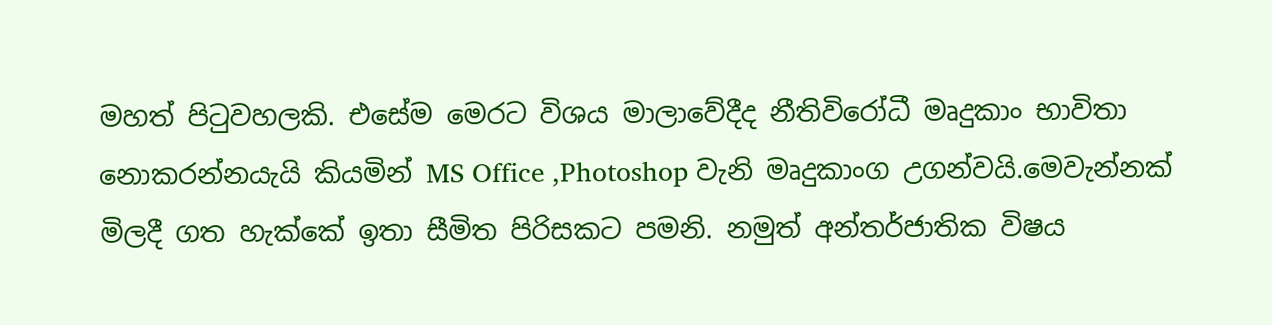මහත් පිටුවහලකි. එසේම මෙරට විශය මාලාවේදීද නීතිවිරෝධී මෘදුකාං භාවිතා නොකරන්නයැයි කියමින් MS Office ,Photoshop වැනි මෘදුකාංග උගන්වයි.මෙවැන්නක් මිලදී ගත හැක්කේ ඉතා සීමිත පිරිසකට පමනි. නමුත් අන්තර්ජාතික විෂය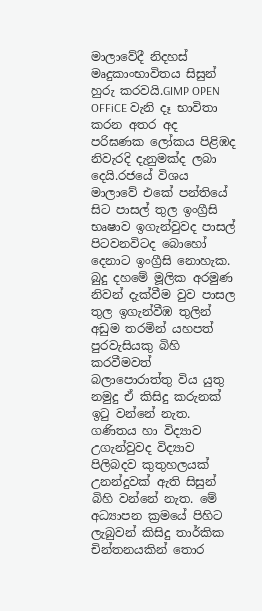මාලාවේදී නිදහස් මෘදුකාංභාවිතය සිසුන් හුරු කරවයි.GIMP OPEN OFFiCE වැනි දෑ භාවිතා කරන අතර අද පරිඝණක ලෝකය පිළිඹද නිවැරදි දැනුමක්ද ලබා දෙයි.රජයේ විශය මාලාවේ එකේ පන්තියේ සිට පාසල් තුල ඉංග්‍රීසි භෘෂාව ඉගැන්වුවද පාසල් පිටවනවිටද බොහෝ දෙනාට ඉංග්‍රීසි නොහැක. බුදු දහමේ මූලික අරමුණ නිවන් දැක්වීම වුව පාසල තුල ඉගැන්වීඹ තුලින් අඩුම තරමින් යහපත් පුරවැසියකු බිහි කරවීමවත් බලාපොරාත්තු විය යුතු නමුදු ඒ කිසිදු කරුනක් ඉටු වන්නේ නැත. ගණිතය හා විද්‍යාව උගැන්වුවද විද්‍යාව පිලිබදව කුතුහලයක් උනන්දුවක් ඇති සිසුන් බිහි වන්නේ නැත. මේ අධ්‍යාපන ක්‍රමයේ පිහිට ලැබුවන් කිසිදු තාර්කික චින්තනයකින් තොර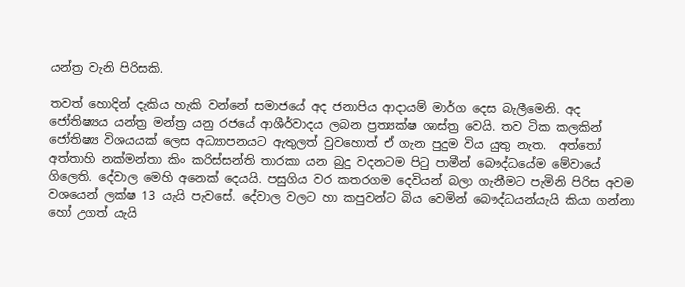යන්ත්‍ර වැනි පිරිසකි.

තවත් හොදින් දැකිය හැකි වන්නේ සමාජයේ අද ජනාපිය ආදායම් මාර්ග දෙස බැලීමෙනි. අද ජෝතිෂ්‍යය යන්ත්‍ර මන්ත්‍ර යනු රජයේ ආශීර්වාදය ලබන ප්‍රත්‍යක්ෂ ශාස්ත්‍ර වෙයි. තව ටික කලකින් ජෝතිෂ්‍ය විශයයක් ලෙස අධ්‍යාපනයට ඇතුලත් වුවහොත් ඒ ගැන පුදුම විය යුතු නැත.  අත්තෝ අත්තාහි නක්මන්තා කිං කරිස්සන්ති තාරකා යන බුදු වදනටම පිටු පාමීන් බෞද්ධයේම මේවායේ ගිලෙති. දේවාල මෙහි අනෙක් දෙයයි. පසුගිය වර කතරගම දෙවියන් බලා ගැනීමට පැමිනි පිරිස අවම වශයෙන් ලක්ෂ 13 යැයි පැවසේ. දේවාල වලට හා කපුවන්ට බිය වෙමින් බෞද්ධයන්යැයි කියා ගන්නා හෝ උගත් යැයි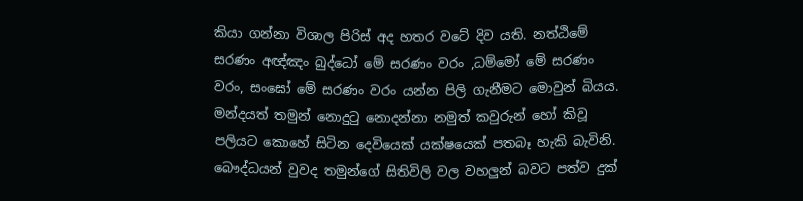කියා ගන්නා විශාල පිරිස් අද හතර වටේ දිව යති. නත්ඨිමේ සරණං අඥ්ඤං බුද්ධෝ මේ සරණං වරං ,ධම්මෝ මේ සරණං වරං, සංඝෝ මේ සරණං වරං යන්න පිලි ගැනීමට මොවුන් බියය. මන්දයත් තමුන් නොදුටු නොදන්නා නමුත් කවුරුන් හෝ කිවූ පලියට කොහේ සිටින දෙවියෙක් යක්ෂයෙක් පතබෑ හැකි බැවිනි. බෞද්ධයන් වුවද තමුන්ගේ සිතිවිලි වල වහලුන් බවට පත්ව දුක්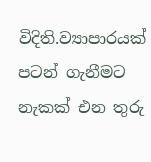විදිති.ව්‍යාපාරයක් පටන් ගැනීමට නැකක් එන තුරු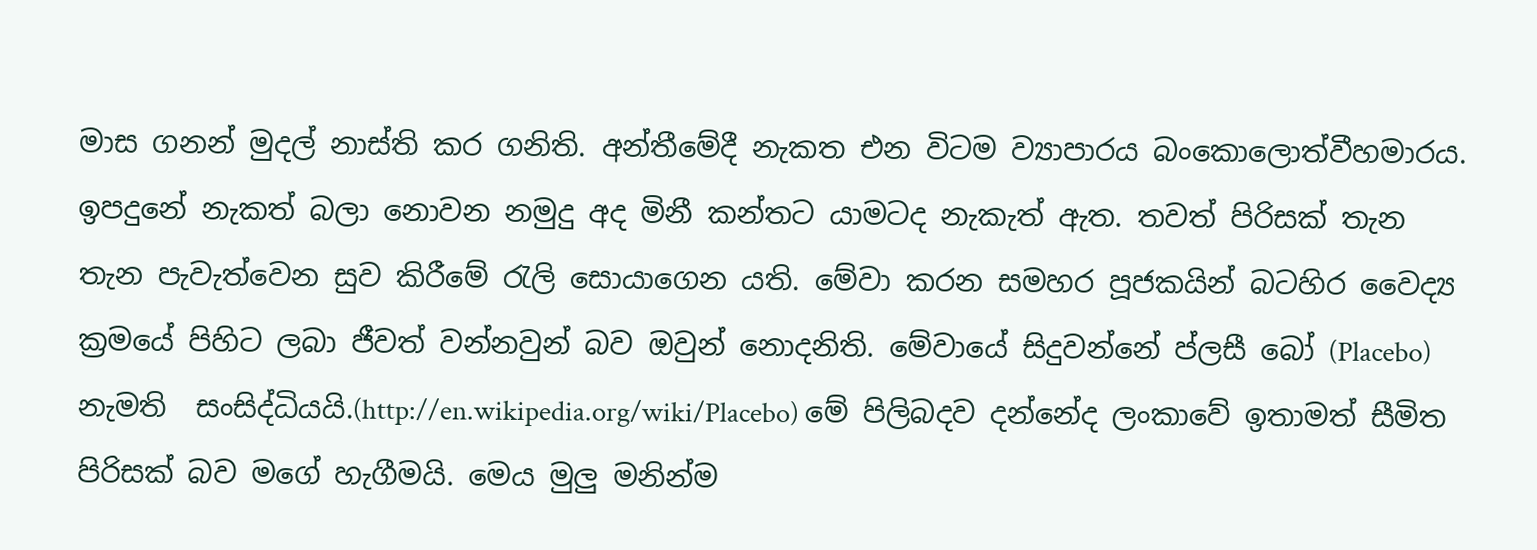මාස ගනන් මුදල් නාස්ති කර ගනිති. අන්තීමේදී නැකත එන විටම ව්‍යාපාරය බංකොලොත්වීහමාරය. ඉපදුනේ නැකත් බලා නොවන නමුදු අද මිනී කන්තට යාමටද නැකැත් ඇත. තවත් පිරිසක් තැන තැන පැවැත්වෙන සුව කිරීමේ රැලි සොයාගෙන යති. මේවා කරන සමහර පූජකයින් බටහිර වෛද්‍ය ක්‍රමයේ පිහිට ලබා ජීවත් වන්නවුන් බව ඔවුන් නොදනිති. මේවායේ සිදුවන්නේ ප්ලසී බෝ (Placebo) නැමති  සංසිද්ධියයි.(http://en.wikipedia.org/wiki/Placebo) මේ පිලිබදව දන්නේද ලංකාවේ ඉතාමත් සීමිත පිරිසක් බව මගේ හැගීමයි. මෙය මුලු මනින්ම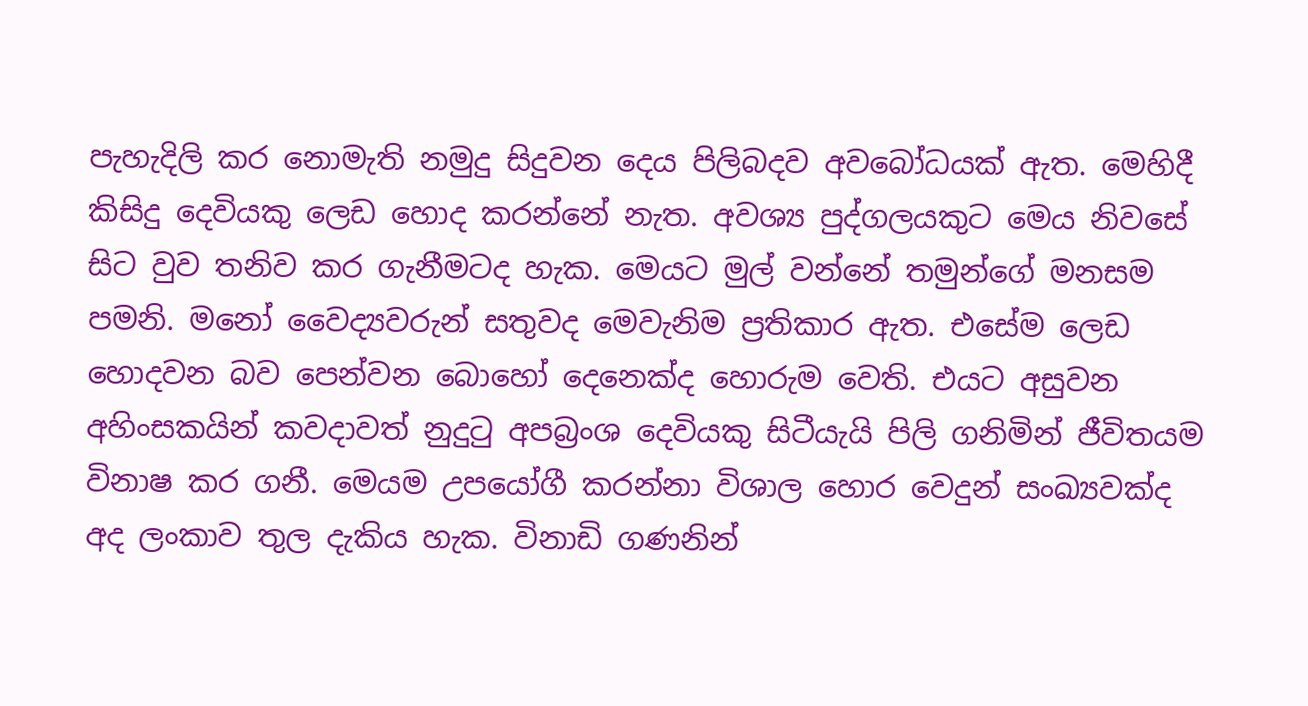පැහැදිලි කර නොමැති නමුදු සිදුවන දෙය පිලිබදව අවබෝධයක් ඇත. මෙහිදී කිසිදු දෙවියකු ලෙඩ හොද කරන්නේ නැත. අවශ්‍ය පුද්ගලයකුට මෙය නිවසේ සිට වුව තනිව කර ගැනීමටද හැක. මෙයට මුල් වන්නේ තමුන්ගේ මනසම පමනි. මනෝ වෛද්‍යවරුන් සතුවද මෙවැනිම ප්‍රතිකාර ඇත. එසේම ලෙඩ හොදවන බව පෙන්වන බොහෝ දෙනෙක්ද හොරුම වෙති. එයට අසුවන අහිංසකයින් කවදාවත් නුදුටු අපබ්‍රංශ දෙවියකු සිටීයැයි පිලි ගනිමින් ජීවිතයම විනාෂ කර ගනී. මෙයම උපයෝගී කරන්නා විශාල හොර වෙදුන් සංඛ්‍යවක්ද අද ලංකාව තුල දැකිය හැක. විනාඩි ගණනින්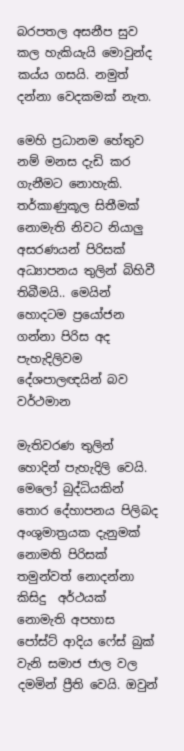බරපතල අසනීප සුව කල හැකියැයි මොවුන්ද කය්ය ගසයි. නමුත් දන්නා වෙදකමක් නැත.

මෙහි ප්‍රධානම හේතුව නම් මනස දැඩි කර ගැනීමට නොහැකි. තර්කාණුකූල සිතීමක් නොමැති නිවට නියාලු අසරණයන් පිරිසක් අධ්‍යාපනය තුලින් බිහිවී තිබීමයි.. මෙයින් හොදටම ප්‍රයෝජන ගන්නා පිරිස අද පැහැදිලිවම දේශපාලඥයින් බව වර්ථමාන

මැතිවරණ තුලින් හොදින් පැහැදිලි වෙයි. මෙලෝ බුද්ධියකින් තොර දේහාපනය පිලිබද අංශුමාත්‍රයක දැනුමක් නොමති පිරිසක් තමුන්වත් නොදන්නා කිසිදු  අර්ථයක් නොමැති අපහාස පෝස්ට් ආදිය ෆේස් බුක් වැනි සමාජ ජාල වල දමමින් ප්‍රීති වෙයි. ඔවුන්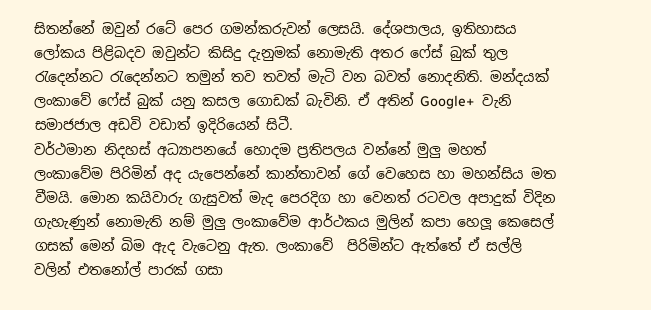සිතන්නේ ඔවුන් රටේ පෙර ගමන්කරුවන් ලෙසයි. දේශපාලය, ඉතිහාසය  ලෝකය පිළිබදව ඔවුන්ට කිසිදු දැනුමක් නොමැති අතර ෆේස් බුක් තුල රැදෙන්නට රැදෙන්නට තමුන් තව තවත් මැටි වන බවත් නොදනිති. මන්දයක් ලංකාවේ ෆේස් බුක් යනු කසල ගොඩක් බැවිනි. ඒ අතින් Google+  වැනි සමාජජාල අඩවි වඩාත් ඉදිරියෙන් සිටී.
වර්ථමාන නිදහස් අධ්‍යාපනයේ හොදම ප්‍රතිපලය වන්නේ මුලු මහත් ලංකාවේම පිරිමින් අද යැපෙන්නේ කාන්තාවන් ගේ වෙහෙස හා මහන්සිය මත වීමයි. මොන කයිවාරු ගැසුවත් මැද පෙරදිග හා වෙනත් රටවල අපාදුක් විදින ගැහැණුන් නොමැති නම් මුලු ලංකාවේම ආර්ථකය මුලින් කපා හෙලූ කෙසෙල් ගසක් මෙන් බිම ඇද වැටෙනු ඇත. ලංකාවේ  පිරිමින්ට ඇත්තේ ඒ සල්ලි වලින් එතනෝල් පාරක් ගසා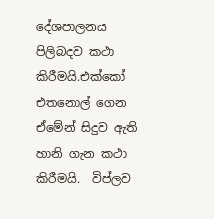දේශපාලනය පිලිබදව කථා කිරීමයි.එක්කෝ එතනොල් ගෙන ඒමේන් සිදුව ඇති හානි ගැන කථා කිරීමයි.  විප්ලව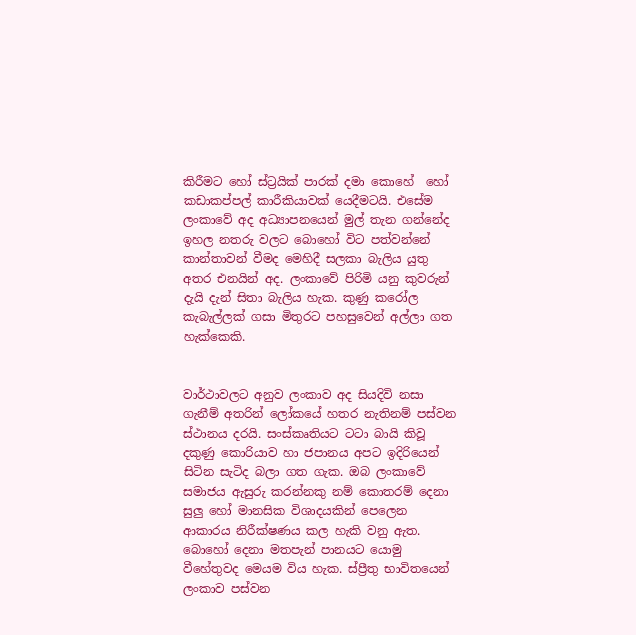කිරීමට හෝ ස්ට්‍රයික් පාරක් දමා කොහේ  හෝ කඩාකප්පල් කාරීකියාවක් යෙදීමටයි. එසේම ලංකාවේ අද අධ්‍යාපනයෙන් මුල් තැන ගන්නේද ඉහල නතරු වලට බොහෝ විට පත්වන්නේ කාන්තාවන් වීමද මෙහිදී සලකා බැලිය යුතු අතර එනයින් අද. ලංකාවේ පිරිමි යනු කුවරුන් දැයි දැන් සිතා බැලිය හැක. කුණු කරෝල කැබැල්ලක් ගසා මිතුරට පහසුවෙන් අල්ලා ගත හැක්කෙකි.


වාර්ථාවලට අනුව ලංකාව අද සියදිවි නසා ගැනීම් අතරින් ලෝකයේ හතර නැතිනම් පස්වන ස්ථානය දරයි. සංස්කෘතියට ටටා බායි කිවූ දකුණු කොරියාව හා ජපානය අපට ඉදිරියෙන් සිටින සැටිද බලා ගත ගැක. ඔබ ලංකාවේ සමාජය ඇසුරු කරන්නකු නම් කොතරම් දෙනා සුලු හෝ මානසික විශාදයකින් පෙලෙන ආකාරය නිරීක්ෂණය කල හැකි වනු ඇත. බොහෝ දෙනා මතපැන් පානයට යොමු වීහේතුවද මෙයම විය හැක. ස්ප්‍රීතු භාවිතයෙන් ලංකාව පස්වන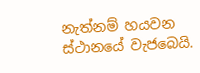නැත්නම් හයවන ස්ථානයේ වැජබෙයි.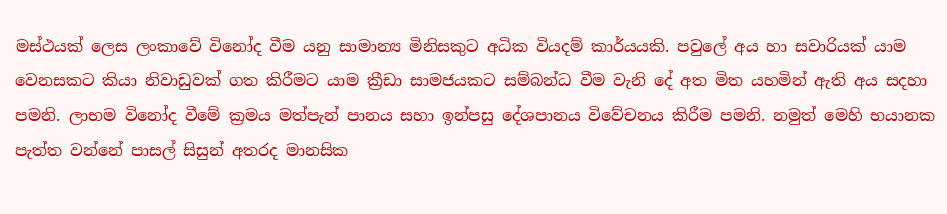මස්ථයක් ලෙස ලංකාවේ විනෝද වීම යනු සාමාන්‍ය මිනිසකුට අධික වියදම් කාර්යයකි. පවුලේ අය හා සවාරියක් යාම වෙනසකට කියා නිවාඩුවක් ගත කිරීමට යාම ක්‍රීඩා සාමජයකට සම්බන්ධ වීම වැනි දේ අත මිත යහමින් ඇති අය සදහා පමනි. ලාභම විනෝද වීමේ ක්‍රමය මත්පැන් පානය සහා ඉන්පසු දේශපානය විවේචනය කිරීම පමනි. නමුත් මෙහි භයානක පැත්ත වන්නේ පාසල් සිසුන් අතරද මානසික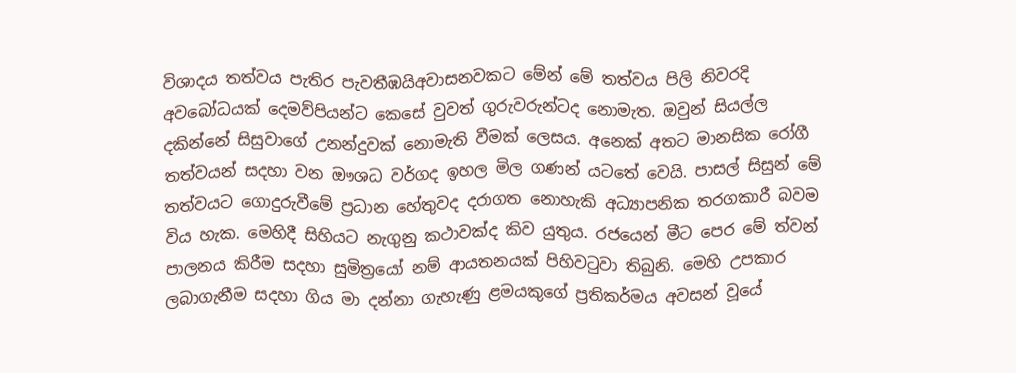විශාදය තත්වය පැතිර පැවතීඹයිඅවාසනවකට මේන් මේ තත්වය පිලි නිවරදි අවබෝධයක් දෙමව්පියන්ට කෙසේ වුවත් ගුරුවරුන්ටද නොමැත. ඔවුන් සියල්ල දකින්නේ සිසුවාගේ උනන්දුවක් නොමැති වීමක් ලෙසය. අනෙක් අතට මානසික රෝගී තත්වයන් සදහා වන ඖශධ වර්ගද ඉහල මිල ගණන් යටතේ වෙයි. පාසල් සිසුන් මේ තත්වයට ගොදුරුවීමේ ප්‍රධාන හේතුවද දරාගත නොහැකි අධ්‍යාපනික තරගකාරී බවම විය හැක. මෙහිදී සිහියට නැගුනු කථාවක්ද කිව යුතුය. රජයෙන් මීට පෙර මේ ත්වන් පාලනය කිරීම සදහා සුමිත්‍රයෝ නම් ආයතනයක් පිහිවටුවා තිබුනි. මෙහි උපකාර ලබාගැනීම සදහා ගිය මා දන්නා ගැහැණු ළමයකුගේ ප්‍රතිකර්මය අවසන් වූයේ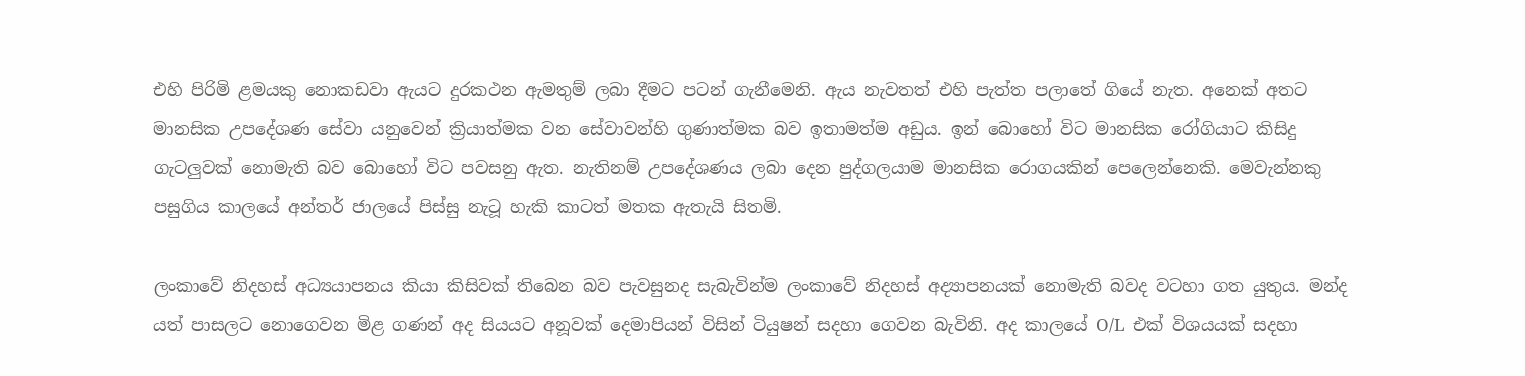එහි පිරිමි ළමයකු නොකඩවා ඇයට දුරකථන ඇමතුම් ලබා දීමට පටන් ගැනීමෙනි. ඇය නැවතත් එහි පැත්ත පලාතේ ගියේ නැත. අනෙක් අතට මානසික උපදේශණ සේවා යනුවෙන් ක්‍රියාත්මක වන සේවාවන්හි ගුණාත්මක බව ඉතාමත්ම අඩුය. ඉන් බොහෝ විට මානසික රෝගියාට කිසිදු ගැටලුවක් නොමැති බව බොහෝ විට පවසනු ඇත. නැතිනම් උපදේශණය ලබා දෙන පුද්ගලයාම මානසික රොගයකින් පෙලෙන්නෙකි. මෙවැන්නකු පසුගිය කාලයේ අන්තර් ජාලයේ පිස්සු නැටූ හැකි කාටත් මතක ඇතැයි සිතමි.

ලංකාවේ නිදහස් අධ්‍යයාපනය කියා කිසිවක් තිබෙන බව පැවසුනද සැබැවින්ම ලංකාවේ නිදහස් අද්‍යාපනයක් නොමැති බවද වටහා ගත යුතුය. මන්ද යත් පාසලට නොගෙවන මිළ ගණන් අද සියයට අනූවක් දෙමාපියන් විසින් ටියුෂන් සදහා ගෙවන බැවිනි. අද කාලයේ O/L  එක් විශයයක් සදහා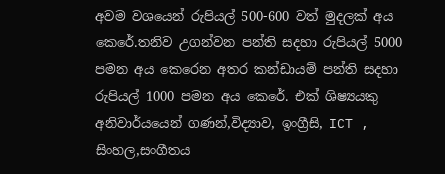අවම වශයෙන් රුපියල් 500-600 වත් මුදලක් අය කෙරේ.තනිව උගන්වන පන්ති සදහා රුපියල් 5000 පමන අය කෙරෙන අතර කන්ඩායම් පන්ති සදහා රුපියල් 1000 පමන අය කෙරේ. එක් ශිෂ්‍යයකු අනිවාර්යයෙන් ගණන්,විද්‍යාව, ඉංග්‍රීසි, ICT , සිංහල,සංගීතය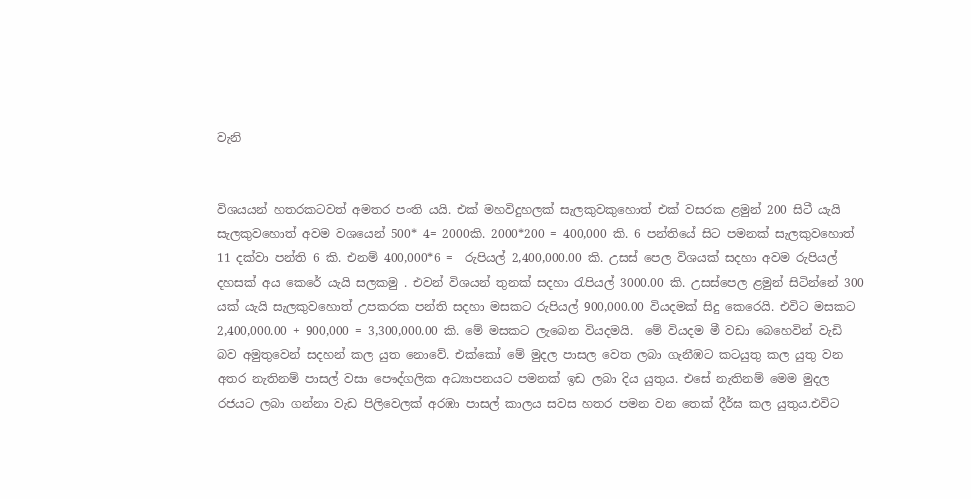වැනි


විශයයන් හතරකටවත් අමතර පංති යයි. එක් මහවිදුහලක් සැලකුවකුහොත් එක් වසරක ළමුන් 200 සිටී යැයි සැලකුවහොත් අවම වශයෙන් 500* 4= 2000කි. 2000*200 = 400,000 කි. 6 පන්තියේ සිට පමනක් සැලකුවහොත් 11 දක්වා පන්ති 6 කි. එනම් 400,000*6 =  රුපියල් 2,400,000.00 කි. උසස් පෙල විශයක් සදහා අවම රුපියල් දහසක් අය කෙරේ යැයි සලකමු . එවන් විශයන් තුනක් සදහා රැපියල් 3000.00 කි. උසස්පෙල ළමුන් සිටින්නේ 300 යක් යැයි සැලකුවහොත් උපකරක පන්ති සදහා මසකට රුපියල් 900,000.00 වියදමක් සිදු කෙරෙයි. එවිට මසකට  2,400,000.00 + 900,000 = 3,300,000.00 කි. මේ මසකට ලැබෙන වියදමයි.  මේ වියදම මී වඩා බෙහෙවින් වැඩි බව අමුතුවෙන් සදහන් කල යුත නොවේ. එක්කෝ මේ මුදල පාසල වෙත ලබා ගැනීඹට කටයුතු කල යුතු වන අතර නැතිනම් පාසල් වසා පෞද්ගලික අධ්‍යාපනයට පමනක් ඉඩ ලබා දිය යුතුය. එසේ නැතිනම් මෙම මුදල රජයට ලබා ගන්නා වැඩ පිලිවෙලක් අරඹා පාසල් කාලය සවස හතර පමන වන තෙක් දීර්ඝ කල යුතුය.එවිට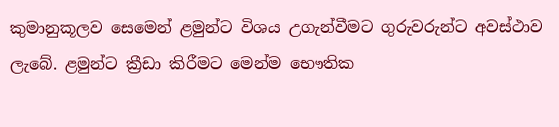කුමානුකූලව සෙමෙන් ළමුන්ට විශය උගැන්වීමට ගුරුවරුන්ට අවස්ථාව ලැබේ. ළමුන්ට ක්‍රීඩා කිරීමට මෙන්ම භෞතික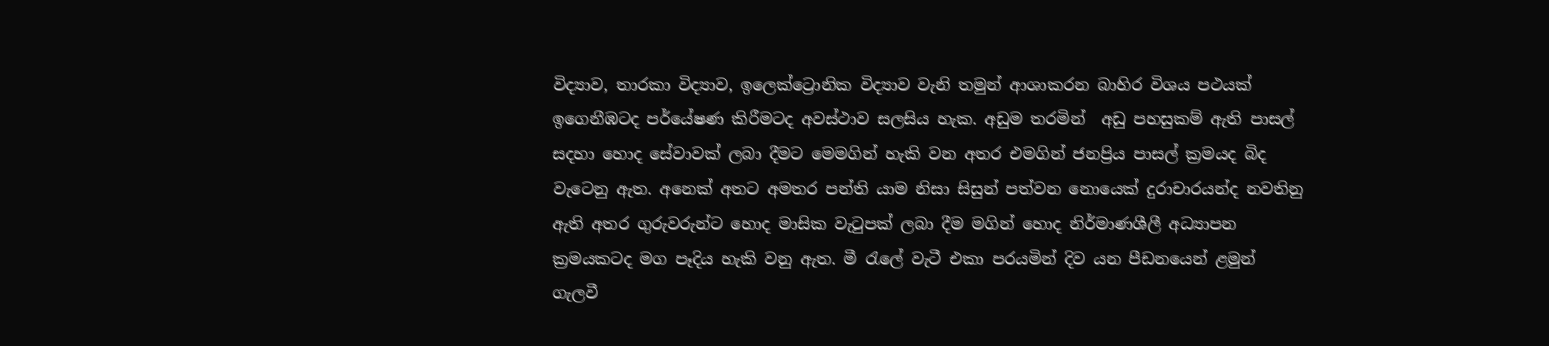විද්‍යාව, තාරකා විද්‍යාව, ඉලෙක්ට්‍රොනික විද්‍යාව වැනි තමුන් ආශාකරන බාහිර විශය පථයක් ඉගෙනීඹටද පර්යේෂණ කිරීමටද අවස්ථාව සලසිය හැක. අඩුම තරමින්  අඩු පහසුකම් ඇති පාසල් සදහා හොද සේවාවක් ලබා දීමට මෙමගින් හැකි වන අතර එමගින් ජනප්‍රිය පාසල් ක්‍රමයද බිද වැටෙනු ඇත. අනෙක් අතට අමතර පන්ති යාම නිසා සිසුන් පත්වන නොයෙක් දුරාචාරයන්ද නවතිනු ඇති අතර ගුරුවරුන්ට හොද මාසික වැටුපක් ලබා දීම මගින් හොද නිර්මාණශීලී අධ්‍යාපන ක්‍රමයකටද මග පෑදිය හැකි වනු ඇත. මී රැලේ වැටී එකා පරයමින් දිව යන පීඩනයෙන් ළමුන් ගැලවී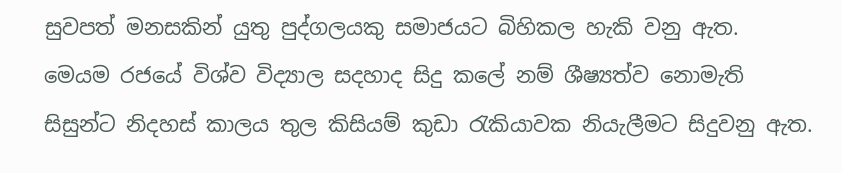සුවපත් මනසකින් යුතු පුද්ගලයකු සමාජයට බිහිකල හැකි වනු ඇත.  මෙයම රජයේ විශ්ව විද්‍යාල සදහාද සිදු කලේ නම් ශීෂ්‍යත්ව නොමැති  සිසුන්ට නිදහස් කාලය තුල කිසියම් කුඩා රැකියාවක නියැලීමට සිදුවනු ඇත.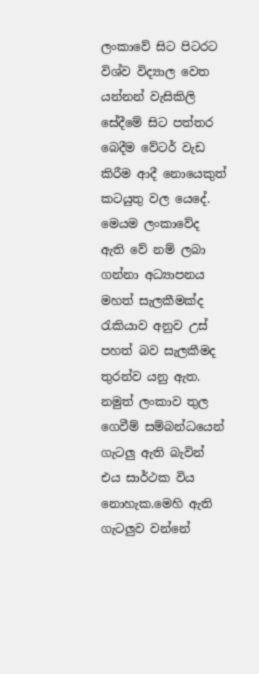ලංකාවේ සිට පිටරට විශ්ව විද්‍යාල වෙත යන්නන් වැසිකිලි සේදීමේ සිට පත්තර බෙදීම වේටර් වැඩ කිරීම ආදී නොයෙකුත් කටයුතු වල යෙදේ. මෙයම ලංකාවේද ඇති වේ නම් ලබා ගන්නා අධ්‍යාපනය මහත් සැලකීමක්ද රැකියාව අනුව උස් පහත් බව සැලකීමද තුරන්ව යනු ඇත. නමුත් ලංකාව තුල ගෙවීම් සම්බන්ධයෙන් ගැටලු ඇති බැවින් එය සාර්ථක විය නොහැක.මෙහි ඇති ගැටලුව වන්නේ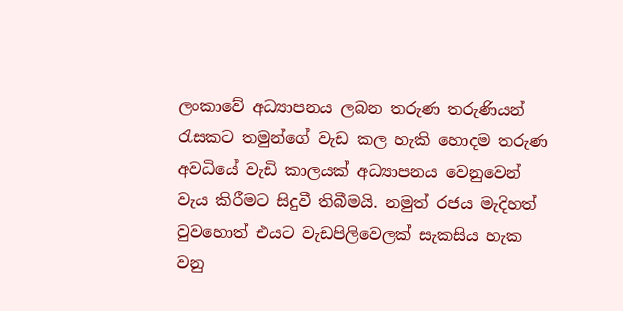ලංකාවේ අධ්‍යාපනය ලබන තරුණ තරුණියන් රැසකට තමුන්ගේ වැඩ කල හැකි හොදම තරුණ අවධියේ වැඩි කාලයක් අධ්‍යාපනය වෙනුවෙන් වැය කිරීමට සිදුවී තිබීමයි. නමුත් රජය මැදිහත් වුවහොත් එයට වැඩපිලිවෙලක් සැකසිය හැක වනු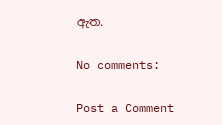ඇත.

No comments:

Post a Comment